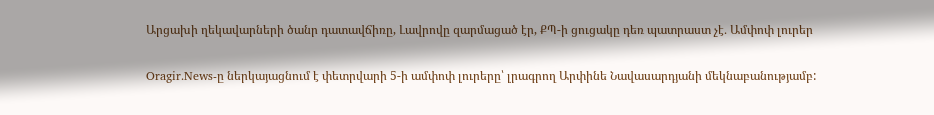Արցախի ղեկավարների ծանր դատավճիռը, Լավրովը զարմացած էր, ՔՊ-ի ցուցակը դեռ պատրաստ չէ․ Ամփոփ լուրեր

Oragir.News-ը ներկայացնում է փետրվարի 5-ի ամփոփ լուրերը՝ լրագրող Արփինե Նավասարդյանի մեկնաբանությամբ: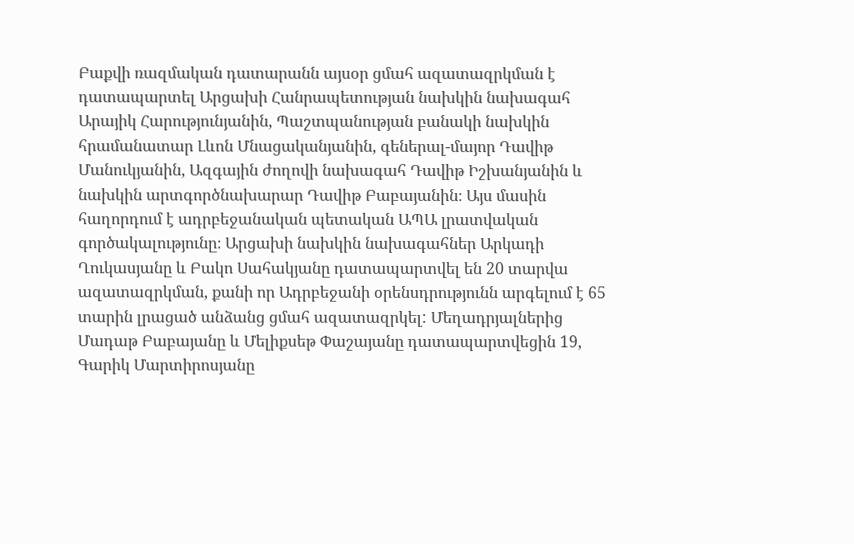Բաքվի ռազմական դատարանն այսօր ցմահ ազատազրկման է դատապարտել Արցախի Հանրապետության նախկին նախագահ Արայիկ Հարությունյանին, Պաշտպանության բանակի նախկին հրամանատար Լևոն Մնացականյանին, գեներալ-մայոր Դավիթ Մանուկյանին, Ազգային ժողովի նախագահ Դավիթ Իշխանյանին և նախկին արտգործնախարար Դավիթ Բաբայանին։ Այս մասին հաղորդում է ադրբեջանական պետական ԱՊԱ լրատվական գործակալությունը։ Արցախի նախկին նախագահներ Արկադի Ղուկասյանը և Բակո Սահակյանը դատապարտվել են 20 տարվա ազատազրկման, քանի որ Ադրբեջանի օրենսդրությունն արգելում է 65 տարին լրացած անձանց ցմահ ազատազրկել: Մեղադրյալներից Մադաթ Բաբայանը և Մելիքսեթ Փաշայանը դատապարտվեցին 19, Գարիկ Մարտիրոսյանը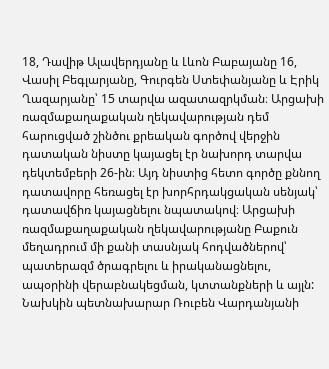18, Դավիթ Ալավերդյանը և Լևոն Բաբայանը 16, Վասիլ Բեգլարյանը, Գուրգեն Ստեփանյանը և Էրիկ Ղազարյանը՝ 15 տարվա ազատազրկման։ Արցախի ռազմաքաղաքական ղեկավարության դեմ հարուցված շինծու քրեական գործով վերջին դատական նիստը կայացել էր նախորդ տարվա դեկտեմբերի 26-ին։ Այդ նիստից հետո գործը քննող դատավորը հեռացել էր խորհրդակցական սենյակ՝ դատավճիռ կայացնելու նպատակով։ Արցախի ռազմաքաղաքական ղեկավարությանը Բաքուն մեղադրում մի քանի տասնյակ հոդվածներով՝ պատերազմ ծրագրելու և իրականացնելու, ապօրինի վերաբնակեցման, կտտանքների և այլն: Նախկին պետնախարար Ռուբեն Վարդանյանի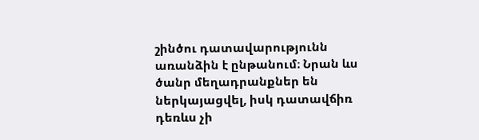շինծու դատավարությունն առանձին է ընթանում։ Նրան ևս ծանր մեղադրանքներ են ներկայացվել, իսկ դատավճիռ դեռևս չի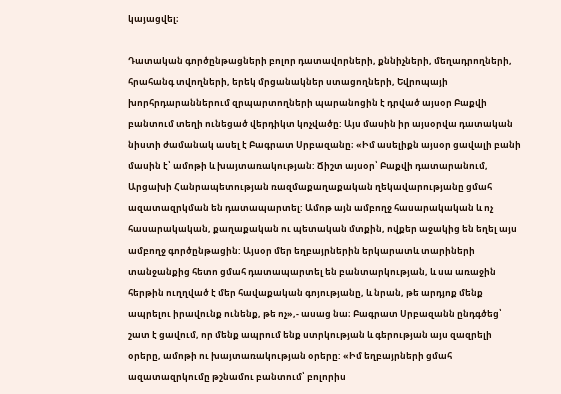կայացվել։

Դատական գործընթացների բոլոր դատավորների, քննիչների, մեղադրողների, հրահանգ տվողների, երեկ մրցանակներ ստացողների, Եվրոպայի խորհրդարաններում զրպարտողների պարանոցին է դրված այսօր Բաքվի բանտում տեղի ունեցած վերդիկտ կոչվածը: Այս մասին իր այսօրվա դատական նիստի ժամանակ ասել է Բագրատ Սրբազանը։ «Իմ ասելիքն այսօր ցավալի բանի մասին է՝ ամոթի և խայտառակության: Ճիշտ այսօր՝ Բաքվի դատարանում, Արցախի Հանրապետության ռազմաքաղաքական ղեկավարությանը ցմահ ազատազրկման են դատապարտել: Ամոթ այն ամբողջ հասարակական և ոչ հասարակական, քաղաքական ու պետական մտքին, ովքեր աջակից են եղել այս ամբողջ գործընթացին: Այսօր մեր եղբայրներին երկարատև տարիների տանջանքից հետո ցմահ դատապարտել են բանտարկության, և սա առաջին հերթին ուղղված է մեր հավաքական գոյությանը, և նրան, թե արդյոք մենք ապրելու իրավունք ունենք, թե ոչ»,- ասաց նա։ Բագրատ Սրբազանն ընդգծեց՝ շատ է ցավում, որ մենք ապրում ենք ստրկության և գերության այս զազրելի օրերը, ամոթի ու խայտառակության օրերը: «Իմ եղբայրների ցմահ ազատազրկումը թշնամու բանտում՝ բոլորիս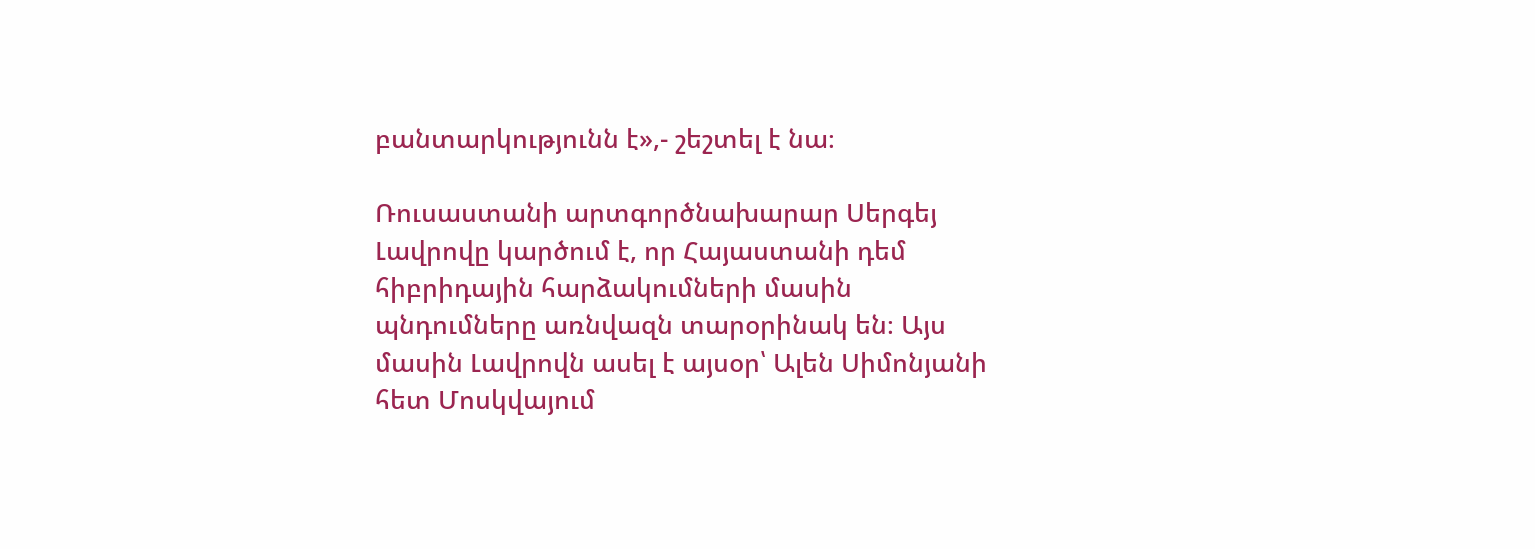բանտարկությունն է»,- շեշտել է նա։

Ռուսաստանի արտգործնախարար Սերգեյ Լավրովը կարծում է, որ Հայաստանի դեմ հիբրիդային հարձակումների մասին պնդումները առնվազն տարօրինակ են։ Այս մասին Լավրովն ասել է այսօր՝ Ալեն Սիմոնյանի հետ Մոսկվայում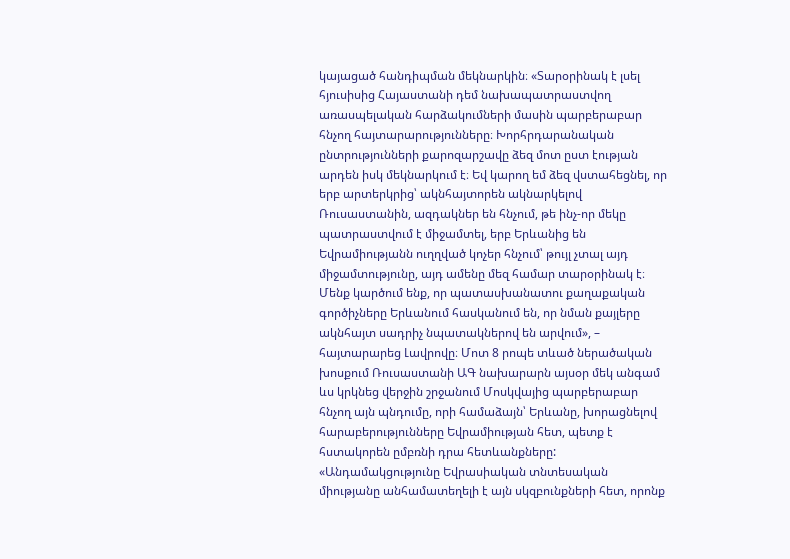կայացած հանդիպման մեկնարկին։ «Տարօրինակ է լսել հյուսիսից Հայաստանի դեմ նախապատրաստվող առասպելական հարձակումների մասին պարբերաբար հնչող հայտարարությունները։ Խորհրդարանական ընտրությունների քարոզարշավը ձեզ մոտ ըստ էության արդեն իսկ մեկնարկում է։ Եվ կարող եմ ձեզ վստահեցնել, որ երբ արտերկրից՝ ակնհայտորեն ակնարկելով Ռուսաստանին, ազդակներ են հնչում, թե ինչ-որ մեկը պատրաստվում է միջամտել, երբ Երևանից են Եվրամիությանն ուղղված կոչեր հնչում՝ թույլ չտալ այդ միջամտությունը, այդ ամենը մեզ համար տարօրինակ է։ Մենք կարծում ենք, որ պատասխանատու քաղաքական գործիչները Երևանում հասկանում են, որ նման քայլերը ակնհայտ սադրիչ նպատակներով են արվում», – հայտարարեց Լավրովը։ Մոտ 8 րոպե տևած ներածական խոսքում Ռուսաստանի ԱԳ նախարարն այսօր մեկ անգամ ևս կրկնեց վերջին շրջանում Մոսկվայից պարբերաբար հնչող այն պնդումը, որի համաձայն՝ Երևանը, խորացնելով հարաբերությունները Եվրամիության հետ, պետք է հստակորեն ըմբռնի դրա հետևանքները: «Անդամակցությունը Եվրասիական տնտեսական միությանը անհամատեղելի է այն սկզբունքների հետ, որոնք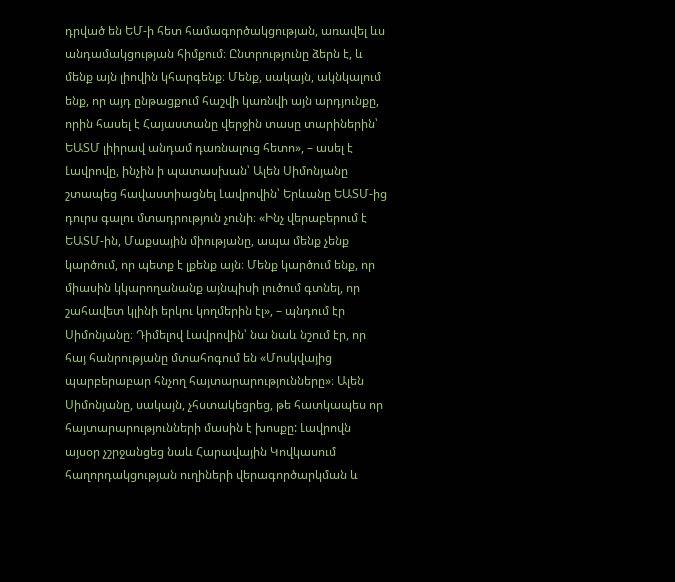դրված են ԵՄ-ի հետ համագործակցության, առավել ևս անդամակցության հիմքում։ Ընտրությունը ձերն է, և մենք այն լիովին կհարգենք։ Մենք, սակայն, ակնկալում ենք, որ այդ ընթացքում հաշվի կառնվի այն արդյունքը, որին հասել է Հայաստանը վերջին տասը տարիներին՝ ԵԱՏՄ լիիրավ անդամ դառնալուց հետո», – ասել է Լավրովը, ինչին ի պատասխան՝ Ալեն Սիմոնյանը շտապեց հավաստիացնել Լավրովին՝ Երևանը ԵԱՏՄ-ից դուրս գալու մտադրություն չունի։ «Ինչ վերաբերում է ԵԱՏՄ-ին, Մաքսային միությանը, ապա մենք չենք կարծում, որ պետք է լքենք այն։ Մենք կարծում ենք, որ միասին կկարողանանք այնպիսի լուծում գտնել, որ շահավետ կլինի երկու կողմերին էլ», – պնդում էր Սիմոնյանը։ Դիմելով Լավրովին՝ նա նաև նշում էր, որ հայ հանրությանը մտահոգում են «Մոսկվայից պարբերաբար հնչող հայտարարությունները»։ Ալեն Սիմոնյանը, սակայն, չհստակեցրեց, թե հատկապես որ հայտարարությունների մասին է խոսքը: Լավրովն այսօր չշրջանցեց նաև Հարավային Կովկասում հաղորդակցության ուղիների վերագործարկման և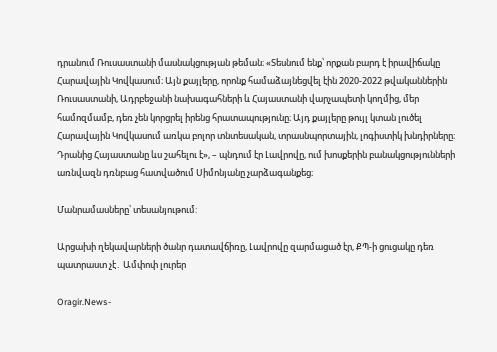դրանում Ռուսաստանի մասնակցության թեման։ «Տեսնում ենք՝ որքան բարդ է իրավիճակը Հարավային Կովկասում։ Այն քայլերը, որոնք համաձայնեցվել էին 2020-2022 թվականներին Ռուսաստանի, Ադրբեջանի նախագահների և Հայաստանի վարչապետի կողմից, մեր համոզմամբ, դեռ չեն կորցրել իրենց հրատապությունը։ Այդ քայլերը թույլ կտան լուծել Հարավային Կովկասում առկա բոլոր տնտեսական, տրասնպորտային, լոգիստիկ խնդիրները։ Դրանից Հայաստանը ևս շահելու է», – պնդում էր Լավրովը, ում խոսքերին բանակցությունների առնվազն դռնբաց հատվածում Սիմոնյանը չարձագանքեց։

Մանրամասները՝ տեսանյութում:

Արցախի ղեկավարների ծանր դատավճիռը, Լավրովը զարմացած էր, ՔՊ-ի ցուցակը դեռ պատրաստ չէ․ Ամփոփ լուրեր

Oragir.News-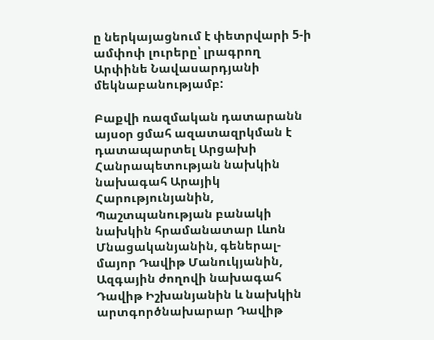ը ներկայացնում է փետրվարի 5-ի ամփոփ լուրերը՝ լրագրող Արփինե Նավասարդյանի մեկնաբանությամբ:

Բաքվի ռազմական դատարանն այսօր ցմահ ազատազրկման է դատապարտել Արցախի Հանրապետության նախկին նախագահ Արայիկ Հարությունյանին, Պաշտպանության բանակի նախկին հրամանատար Լևոն Մնացականյանին, գեներալ-մայոր Դավիթ Մանուկյանին, Ազգային ժողովի նախագահ Դավիթ Իշխանյանին և նախկին արտգործնախարար Դավիթ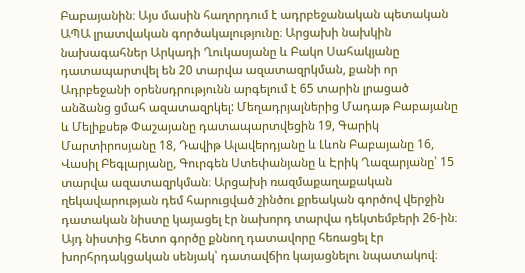Բաբայանին։ Այս մասին հաղորդում է ադրբեջանական պետական ԱՊԱ լրատվական գործակալությունը։ Արցախի նախկին նախագահներ Արկադի Ղուկասյանը և Բակո Սահակյանը դատապարտվել են 20 տարվա ազատազրկման, քանի որ Ադրբեջանի օրենսդրությունն արգելում է 65 տարին լրացած անձանց ցմահ ազատազրկել: Մեղադրյալներից Մադաթ Բաբայանը և Մելիքսեթ Փաշայանը դատապարտվեցին 19, Գարիկ Մարտիրոսյանը 18, Դավիթ Ալավերդյանը և Լևոն Բաբայանը 16, Վասիլ Բեգլարյանը, Գուրգեն Ստեփանյանը և Էրիկ Ղազարյանը՝ 15 տարվա ազատազրկման։ Արցախի ռազմաքաղաքական ղեկավարության դեմ հարուցված շինծու քրեական գործով վերջին դատական նիստը կայացել էր նախորդ տարվա դեկտեմբերի 26-ին։ Այդ նիստից հետո գործը քննող դատավորը հեռացել էր խորհրդակցական սենյակ՝ դատավճիռ կայացնելու նպատակով։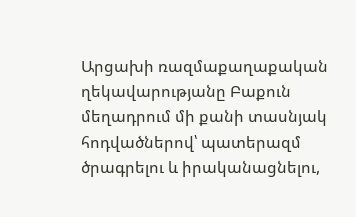Արցախի ռազմաքաղաքական ղեկավարությանը Բաքուն մեղադրում մի քանի տասնյակ հոդվածներով՝ պատերազմ ծրագրելու և իրականացնելու,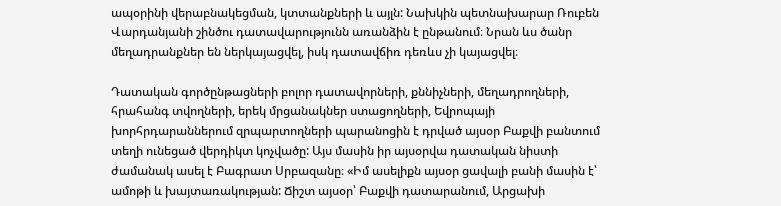ապօրինի վերաբնակեցման, կտտանքների և այլն: Նախկին պետնախարար Ռուբեն Վարդանյանի շինծու դատավարությունն առանձին է ընթանում։ Նրան ևս ծանր մեղադրանքներ են ներկայացվել, իսկ դատավճիռ դեռևս չի կայացվել։

Դատական գործընթացների բոլոր դատավորների, քննիչների, մեղադրողների, հրահանգ տվողների, երեկ մրցանակներ ստացողների, Եվրոպայի խորհրդարաններում զրպարտողների պարանոցին է դրված այսօր Բաքվի բանտում տեղի ունեցած վերդիկտ կոչվածը: Այս մասին իր այսօրվա դատական նիստի ժամանակ ասել է Բագրատ Սրբազանը։ «Իմ ասելիքն այսօր ցավալի բանի մասին է՝ ամոթի և խայտառակության: Ճիշտ այսօր՝ Բաքվի դատարանում, Արցախի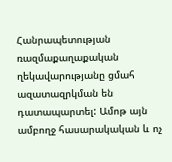Հանրապետության ռազմաքաղաքական ղեկավարությանը ցմահ ազատազրկման են դատապարտել: Ամոթ այն ամբողջ հասարակական և ոչ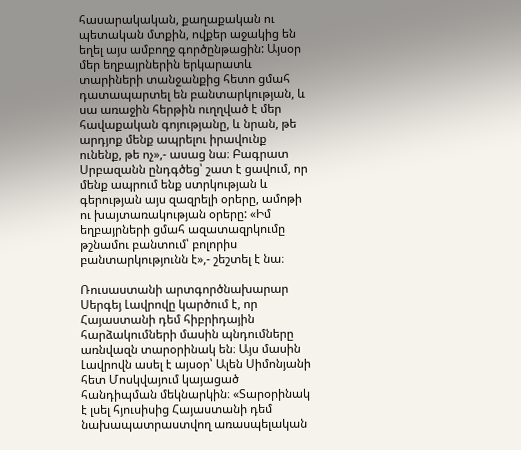հասարակական, քաղաքական ու պետական մտքին, ովքեր աջակից են եղել այս ամբողջ գործընթացին: Այսօր մեր եղբայրներին երկարատև տարիների տանջանքից հետո ցմահ դատապարտել են բանտարկության, և սա առաջին հերթին ուղղված է մեր հավաքական գոյությանը, և նրան, թե արդյոք մենք ապրելու իրավունք ունենք, թե ոչ»,- ասաց նա։ Բագրատ Սրբազանն ընդգծեց՝ շատ է ցավում, որ մենք ապրում ենք ստրկության և գերության այս զազրելի օրերը, ամոթի ու խայտառակության օրերը: «Իմ եղբայրների ցմահ ազատազրկումը թշնամու բանտում՝ բոլորիս բանտարկությունն է»,- շեշտել է նա։

Ռուսաստանի արտգործնախարար Սերգեյ Լավրովը կարծում է, որ Հայաստանի դեմ հիբրիդային հարձակումների մասին պնդումները առնվազն տարօրինակ են։ Այս մասին Լավրովն ասել է այսօր՝ Ալեն Սիմոնյանի հետ Մոսկվայում կայացած հանդիպման մեկնարկին։ «Տարօրինակ է լսել հյուսիսից Հայաստանի դեմ նախապատրաստվող առասպելական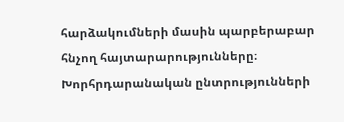հարձակումների մասին պարբերաբար հնչող հայտարարությունները։ Խորհրդարանական ընտրությունների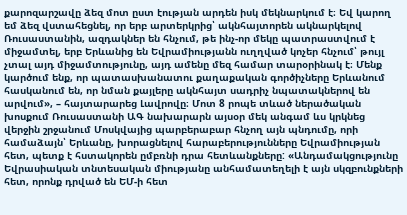քարոզարշավը ձեզ մոտ ըստ էության արդեն իսկ մեկնարկում է։ Եվ կարող եմ ձեզ վստահեցնել, որ երբ արտերկրից՝ ակնհայտորեն ակնարկելով Ռուսաստանին, ազդակներ են հնչում, թե ինչ-որ մեկը պատրաստվում է միջամտել, երբ Երևանից են Եվրամիությանն ուղղված կոչեր հնչում՝ թույլ չտալ այդ միջամտությունը, այդ ամենը մեզ համար տարօրինակ է։ Մենք կարծում ենք, որ պատասխանատու քաղաքական գործիչները Երևանում հասկանում են, որ նման քայլերը ակնհայտ սադրիչ նպատակներով են արվում», – հայտարարեց Լավրովը։ Մոտ 8 րոպե տևած ներածական խոսքում Ռուսաստանի ԱԳ նախարարն այսօր մեկ անգամ ևս կրկնեց վերջին շրջանում Մոսկվայից պարբերաբար հնչող այն պնդումը, որի համաձայն՝ Երևանը, խորացնելով հարաբերությունները Եվրամիության հետ, պետք է հստակորեն ըմբռնի դրա հետևանքները: «Անդամակցությունը Եվրասիական տնտեսական միությանը անհամատեղելի է այն սկզբունքների հետ, որոնք դրված են ԵՄ-ի հետ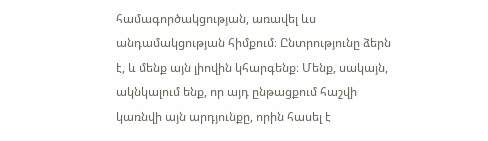համագործակցության, առավել ևս անդամակցության հիմքում։ Ընտրությունը ձերն է, և մենք այն լիովին կհարգենք։ Մենք, սակայն, ակնկալում ենք, որ այդ ընթացքում հաշվի կառնվի այն արդյունքը, որին հասել է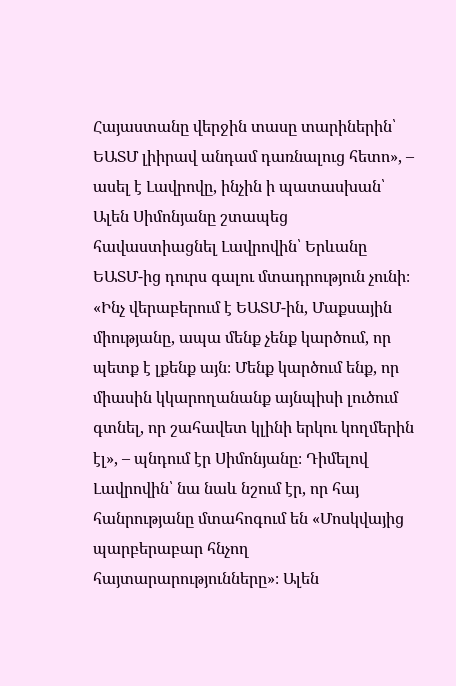Հայաստանը վերջին տասը տարիներին՝ ԵԱՏՄ լիիրավ անդամ դառնալուց հետո», – ասել է Լավրովը, ինչին ի պատասխան՝ Ալեն Սիմոնյանը շտապեց հավաստիացնել Լավրովին՝ Երևանը ԵԱՏՄ-ից դուրս գալու մտադրություն չունի։ «Ինչ վերաբերում է ԵԱՏՄ-ին, Մաքսային միությանը, ապա մենք չենք կարծում, որ պետք է լքենք այն։ Մենք կարծում ենք, որ միասին կկարողանանք այնպիսի լուծում գտնել, որ շահավետ կլինի երկու կողմերին էլ», – պնդում էր Սիմոնյանը։ Դիմելով Լավրովին՝ նա նաև նշում էր, որ հայ հանրությանը մտահոգում են «Մոսկվայից պարբերաբար հնչող հայտարարությունները»։ Ալեն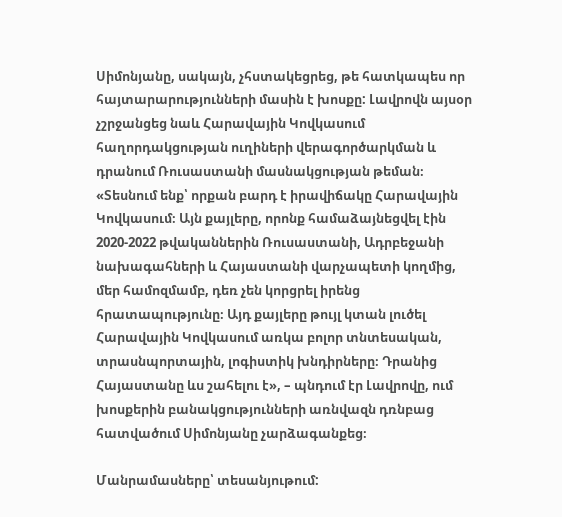Սիմոնյանը, սակայն, չհստակեցրեց, թե հատկապես որ հայտարարությունների մասին է խոսքը: Լավրովն այսօր չշրջանցեց նաև Հարավային Կովկասում հաղորդակցության ուղիների վերագործարկման և դրանում Ռուսաստանի մասնակցության թեման։ «Տեսնում ենք՝ որքան բարդ է իրավիճակը Հարավային Կովկասում։ Այն քայլերը, որոնք համաձայնեցվել էին 2020-2022 թվականներին Ռուսաստանի, Ադրբեջանի նախագահների և Հայաստանի վարչապետի կողմից, մեր համոզմամբ, դեռ չեն կորցրել իրենց հրատապությունը։ Այդ քայլերը թույլ կտան լուծել Հարավային Կովկասում առկա բոլոր տնտեսական, տրասնպորտային, լոգիստիկ խնդիրները։ Դրանից Հայաստանը ևս շահելու է», – պնդում էր Լավրովը, ում խոսքերին բանակցությունների առնվազն դռնբաց հատվածում Սիմոնյանը չարձագանքեց։

Մանրամասները՝ տեսանյութում: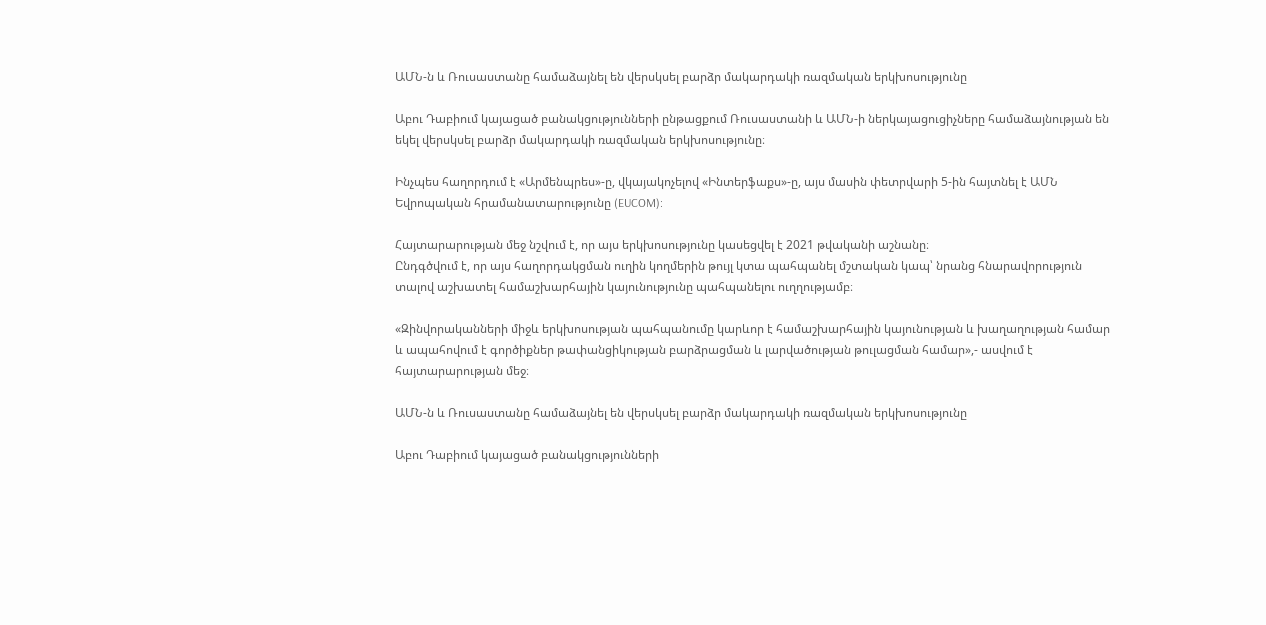ԱՄՆ-ն և Ռուսաստանը համաձայնել են վերսկսել բարձր մակարդակի ռազմական երկխոսությունը

Աբու Դաբիում կայացած բանակցությունների ընթացքում Ռուսաստանի և ԱՄՆ-ի ներկայացուցիչները համաձայնության են եկել վերսկսել բարձր մակարդակի ռազմական երկխոսությունը։

Ինչպես հաղորդում է «Արմենպրես»-ը, վկայակոչելով «Ինտերֆաքս»-ը, այս մասին փետրվարի 5-ին հայտնել է ԱՄՆ Եվրոպական հրամանատարությունը (EUCOM):

Հայտարարության մեջ նշվում է, որ այս երկխոսությունը կասեցվել է 2021 թվականի աշնանը։
Ընդգծվում է, որ այս հաղորդակցման ուղին կողմերին թույլ կտա պահպանել մշտական կապ՝ նրանց հնարավորություն տալով աշխատել համաշխարհային կայունությունը պահպանելու ուղղությամբ։

«Զինվորականների միջև երկխոսության պահպանումը կարևոր է համաշխարհային կայունության և խաղաղության համար և ապահովում է գործիքներ թափանցիկության բարձրացման և լարվածության թուլացման համար»,- ասվում է հայտարարության մեջ։

ԱՄՆ-ն և Ռուսաստանը համաձայնել են վերսկսել բարձր մակարդակի ռազմական երկխոսությունը

Աբու Դաբիում կայացած բանակցությունների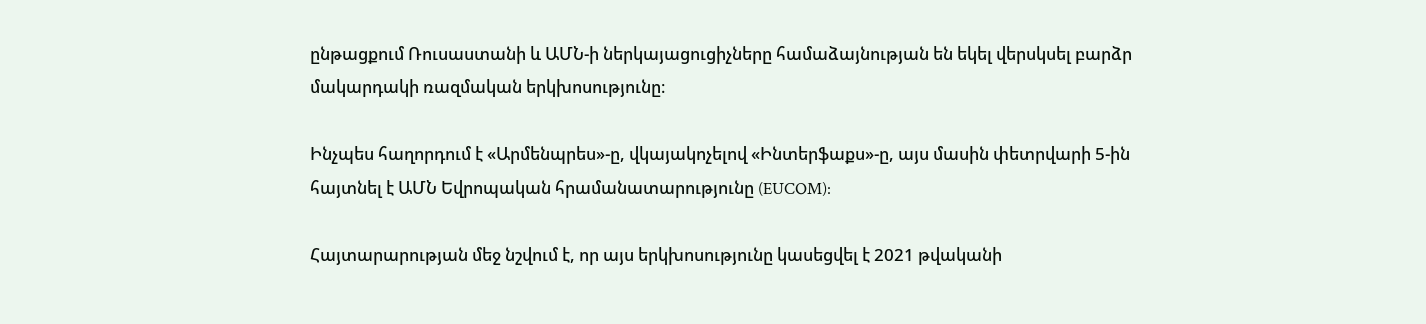ընթացքում Ռուսաստանի և ԱՄՆ-ի ներկայացուցիչները համաձայնության են եկել վերսկսել բարձր մակարդակի ռազմական երկխոսությունը։

Ինչպես հաղորդում է «Արմենպրես»-ը, վկայակոչելով «Ինտերֆաքս»-ը, այս մասին փետրվարի 5-ին հայտնել է ԱՄՆ Եվրոպական հրամանատարությունը (EUCOM):

Հայտարարության մեջ նշվում է, որ այս երկխոսությունը կասեցվել է 2021 թվականի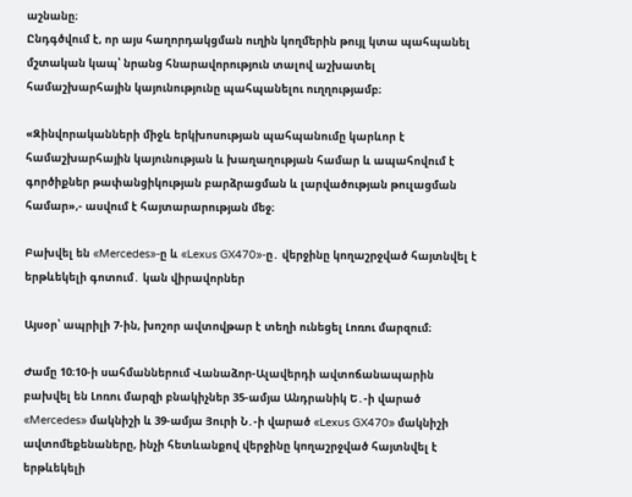աշնանը։
Ընդգծվում է, որ այս հաղորդակցման ուղին կողմերին թույլ կտա պահպանել մշտական կապ՝ նրանց հնարավորություն տալով աշխատել համաշխարհային կայունությունը պահպանելու ուղղությամբ։

«Զինվորականների միջև երկխոսության պահպանումը կարևոր է համաշխարհային կայունության և խաղաղության համար և ապահովում է գործիքներ թափանցիկության բարձրացման և լարվածության թուլացման համար»,- ասվում է հայտարարության մեջ։

Բախվել են «Mercedes»-ը և «Lexus GX470»-ը․ վերջինը կողաշրջված հայտնվել է երթևեկելի գոտում․ կան վիրավորներ

Այսօր՝ ապրիլի 7-ին, խոշոր ավտովթար է տեղի ունեցել Լոռու մարզում։

Ժամը 10։10-ի սահմաններում Վանաձոր-Ալավերդի ավտոճանապարին բախվել են Լոռու մարզի բնակիչներ 35-ամյա Անդրանիկ Ե․-ի վարած «Mercedes» մակնիշի և 39-ամյա Յուրի Ն․-ի վարած «Lexus GX470» մակնիշի ավտոմեքենաները, ինչի հետևանքով վերջինը կողաշրջված հայտնվել է երթևեկելի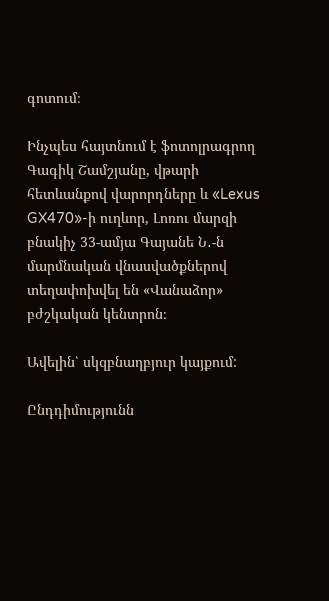գոտում։

Ինչպես հայտնում է ֆոտոլրագրող Գագիկ Շամշյանը, վթարի հետևանքով վարորդները և «Lexus GX470»-ի ուղևոր, Լոռու մարզի բնակիչ 33-ամյա Գայանե Ն․-ն մարմնական վնասվածքներով տեղափոխվել են «Վանաձոր» բժշկական կենտրոն։

Ավելին՝ սկզբնաղբյուր կայքում:

Ընդդիմությունն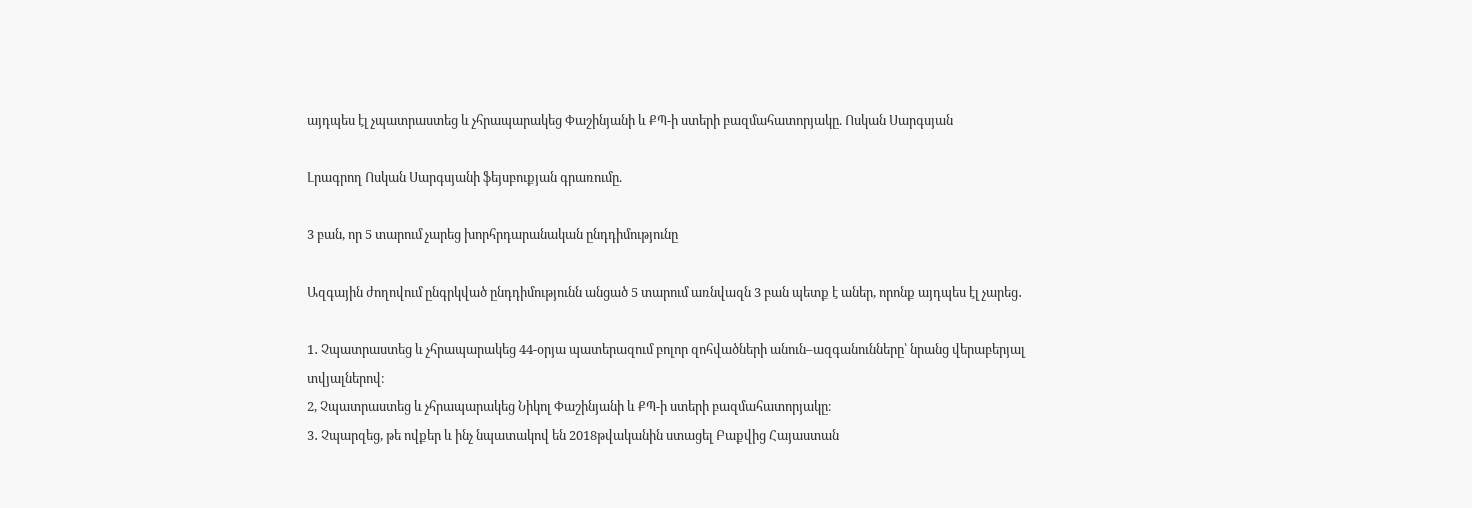այդպես էլ չպատրաստեց և չհրապարակեց Փաշինյանի և ՔՊ-ի ստերի բազմահատորյակը. Ոսկան Սարգսյան

Լրագրող Ոսկան Սարգսյանի ֆեյսբուքյան գրառումը.

3 բան, որ 5 տարում չարեց խորհրդարանական ընդդիմությունը

Ազգային ժողովում ընգրկված ընդդիմությունն անցած 5 տարում առնվազն 3 բան պետք է աներ, որոնք այդպես էլ չարեց․

1․ Չպատրաստեց և չհրապարակեց 44-օրյա պատերազում բոլոր զոհվածների անուն–ազգանունները՝ նրանց վերաբերյալ տվյալներով։
2, Չպատրաստեց և չհրապարակեց Նիկոլ Փաշինյանի և ՔՊ-ի ստերի բազմահատորյակը։
3․ Չպարզեց, թե ովքեր և ինչ նպատակով են 2018թվականին ստացել Բաքվից Հայաստան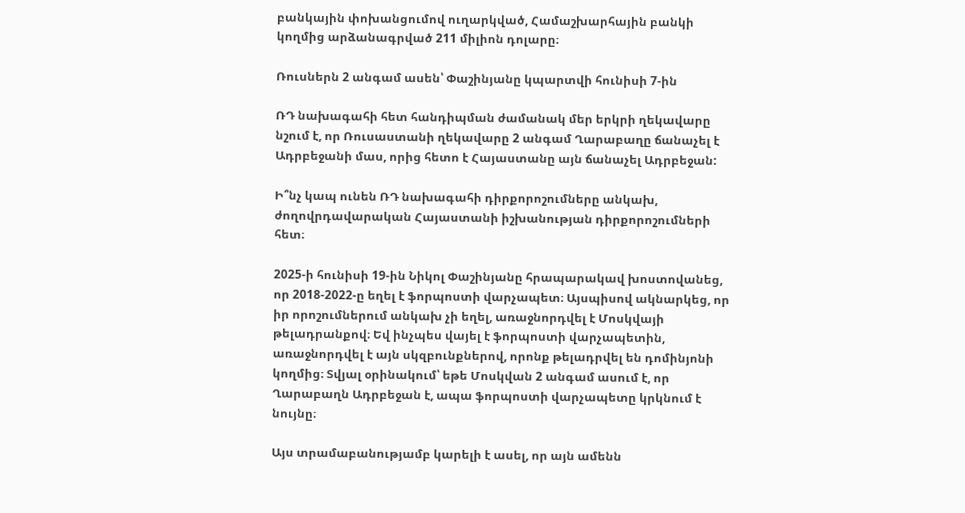բանկային փոխանցումով ուղարկված, Համաշխարհային բանկի կողմից արձանագրված 211 միլիոն դոլարը։

Ռուսներն 2 անգամ ասեն՝ Փաշինյանը կպարտվի հունիսի 7-ին

ՌԴ նախագահի հետ հանդիպման ժամանակ մեր երկրի ղեկավարը նշում է, որ Ռուսաստանի ղեկավարը 2 անգամ Ղարաբաղը ճանաչել է Ադրբեջանի մաս, որից հետո է Հայաստանը այն ճանաչել Ադրբեջան:

Ի՞նչ կապ ունեն ՌԴ նախագահի դիրքորոշումները անկախ, ժողովրդավարական Հայաստանի իշխանության դիրքորոշումների հետ։

2025-ի հունիսի 19-ին Նիկոլ Փաշինյանը հրապարակավ խոստովանեց, որ 2018-2022-ը եղել է ֆորպոստի վարչապետ։ Այսպիսով ակնարկեց, որ իր որոշումներում անկախ չի եղել, առաջնորդվել է Մոսկվայի թելադրանքով։ Եվ ինչպես վայել է ֆորպոստի վարչապետին, առաջնորդվել է այն սկզբունքներով, որոնք թելադրվել են դոմինյոնի կողմից։ Տվյալ օրինակում՝ եթե Մոսկվան 2 անգամ ասում է, որ Ղարաբաղն Ադրբեջան է, ապա ֆորպոստի վարչապետը կրկնում է նույնը։

Այս տրամաբանությամբ կարելի է ասել, որ այն ամենն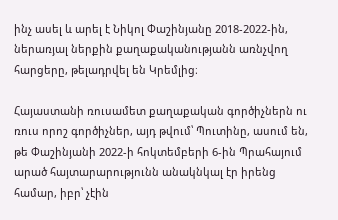ինչ ասել և արել է Նիկոլ Փաշինյանը 2018-2022-ին, ներառյալ ներքին քաղաքականությանն առնչվող հարցերը, թելադրվել են Կրեմլից։

Հայաստանի ռուսամետ քաղաքական գործիչներն ու ռուս որոշ գործիչներ, այդ թվում՝ Պուտինը, ասում են, թե Փաշինյանի 2022-ի հոկտեմբերի 6-ին Պրահայում արած հայտարարությունն անակնկալ էր իրենց համար, իբր՝ չէին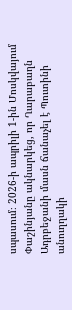սպասում։ 2026-ի ապրիլի 1-ին Մոսկվայում Փաշինյանը ակնարկեց, որ Ղարաբաղն Ադրբեջանի մասն ճանաչել է Պուտինի անուղղակի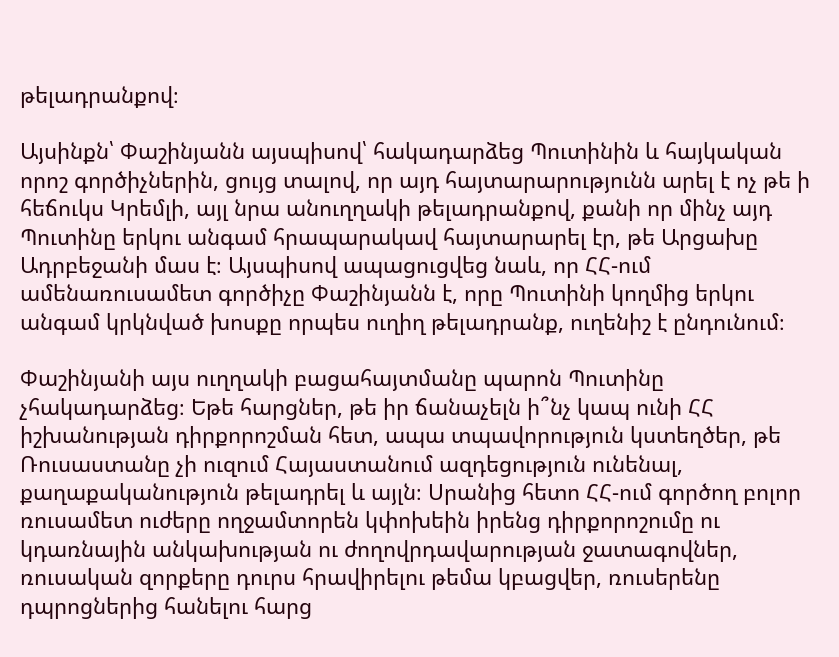թելադրանքով։

Այսինքն՝ Փաշինյանն այսպիսով՝ հակադարձեց Պուտինին և հայկական որոշ գործիչներին, ցույց տալով, որ այդ հայտարարությունն արել է ոչ թե ի հեճուկս Կրեմլի, այլ նրա անուղղակի թելադրանքով, քանի որ մինչ այդ Պուտինը երկու անգամ հրապարակավ հայտարարել էր, թե Արցախը Ադրբեջանի մաս է։ Այսպիսով ապացուցվեց նաև, որ ՀՀ-ում ամենառուսամետ գործիչը Փաշինյանն է, որը Պուտինի կողմից երկու անգամ կրկնված խոսքը որպես ուղիղ թելադրանք, ուղենիշ է ընդունում։

Փաշինյանի այս ուղղակի բացահայտմանը պարոն Պուտինը չհակադարձեց։ Եթե հարցներ, թե իր ճանաչելն ի՞նչ կապ ունի ՀՀ իշխանության դիրքորոշման հետ, ապա տպավորություն կստեղծեր, թե Ռուսաստանը չի ուզում Հայաստանում ազդեցություն ունենալ, քաղաքականություն թելադրել և այլն։ Սրանից հետո ՀՀ-ում գործող բոլոր ռուսամետ ուժերը ողջամտորեն կփոխեին իրենց դիրքորոշումը ու կդառնային անկախության ու ժողովրդավարության ջատագովներ, ռուսական զորքերը դուրս հրավիրելու թեմա կբացվեր, ռուսերենը դպրոցներից հանելու հարց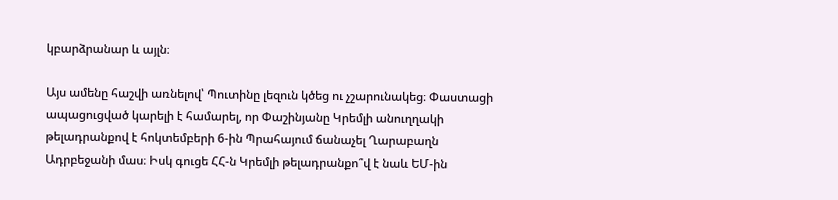կբարձրանար և այլն։

Այս ամենը հաշվի առնելով՝ Պուտինը լեզուն կծեց ու չշարունակեց։ Փաստացի ապացուցված կարելի է համարել, որ Փաշինյանը Կրեմլի անուղղակի թելադրանքով է հոկտեմբերի 6-ին Պրահայում ճանաչել Ղարաբաղն Ադրբեջանի մաս։ Իսկ գուցե ՀՀ-ն Կրեմլի թելադրանքո՞վ է նաև ԵՄ-ին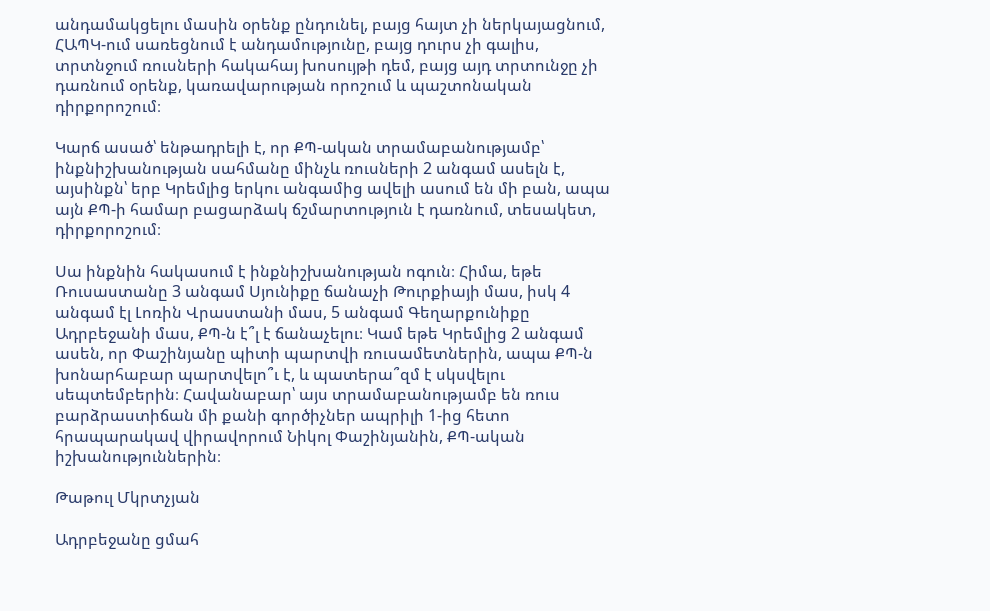անդամակցելու մասին օրենք ընդունել, բայց հայտ չի ներկայացնում, ՀԱՊԿ-ում սառեցնում է անդամությունը, բայց դուրս չի գալիս, տրտնջում ռուսների հակահայ խոսույթի դեմ, բայց այդ տրտունջը չի դառնում օրենք, կառավարության որոշում և պաշտոնական դիրքորոշում։

Կարճ ասած՝ ենթադրելի է, որ ՔՊ-ական տրամաբանությամբ՝ ինքնիշխանության սահմանը մինչև ռուսների 2 անգամ ասելն է, այսինքն՝ երբ Կրեմլից երկու անգամից ավելի ասում են մի բան, ապա այն ՔՊ-ի համար բացարձակ ճշմարտություն է դառնում, տեսակետ, դիրքորոշում։

Սա ինքնին հակասում է ինքնիշխանության ոգուն։ Հիմա, եթե Ռուսաստանը 3 անգամ Սյունիքը ճանաչի Թուրքիայի մաս, իսկ 4 անգամ էլ Լոռին Վրաստանի մաս, 5 անգամ Գեղարքունիքը Ադրբեջանի մաս, ՔՊ-ն է՞լ է ճանաչելու։ Կամ եթե Կրեմլից 2 անգամ ասեն, որ Փաշինյանը պիտի պարտվի ռուսամետներին, ապա ՔՊ-ն խոնարհաբար պարտվելո՞ւ է, և պատերա՞զմ է սկսվելու սեպտեմբերին։ Հավանաբար՝ այս տրամաբանությամբ են ռուս բարձրաստիճան մի քանի գործիչներ ապրիլի 1-ից հետո հրապարակավ վիրավորում Նիկոլ Փաշինյանին, ՔՊ-ական իշխանություններին։

Թաթուլ Մկրտչյան

Ադրբեջանը ցմահ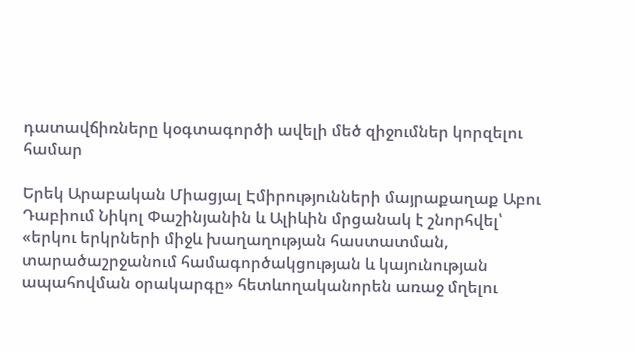դատավճիռները կօգտագործի ավելի մեծ զիջումներ կորզելու համար

Երեկ Արաբական Միացյալ Էմիրությունների մայրաքաղաք Աբու Դաբիում Նիկոլ Փաշինյանին և Ալիևին մրցանակ է շնորհվել՝ «երկու երկրների միջև խաղաղության հաստատման, տարածաշրջանում համագործակցության և կայունության ապահովման օրակարգը» հետևողականորեն առաջ մղելու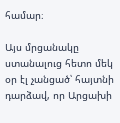համար։

Այս մրցանակը ստանալուց հետո մեկ օր էլ չանցած՝ հայտնի դարձավ, որ Արցախի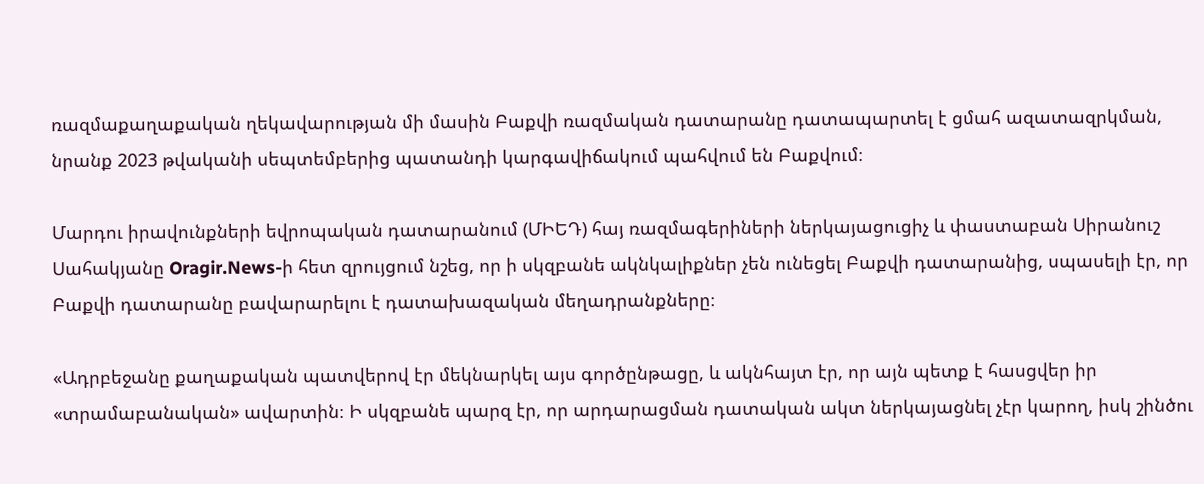ռազմաքաղաքական ղեկավարության մի մասին Բաքվի ռազմական դատարանը դատապարտել է ցմահ ազատազրկման, նրանք 2023 թվականի սեպտեմբերից պատանդի կարգավիճակում պահվում են Բաքվում։

Մարդու իրավունքների եվրոպական դատարանում (ՄԻԵԴ) հայ ռազմագերիների ներկայացուցիչ և փաստաբան Սիրանուշ Սահակյանը Oragir.News-ի հետ զրույցում նշեց, որ ի սկզբանե ակնկալիքներ չեն ունեցել Բաքվի դատարանից, սպասելի էր, որ Բաքվի դատարանը բավարարելու է դատախազական մեղադրանքները։

«Ադրբեջանը քաղաքական պատվերով էր մեկնարկել այս գործընթացը, և ակնհայտ էր, որ այն պետք է հասցվեր իր «տրամաբանական» ավարտին։ Ի սկզբանե պարզ էր, որ արդարացման դատական ակտ ներկայացնել չէր կարող, իսկ շինծու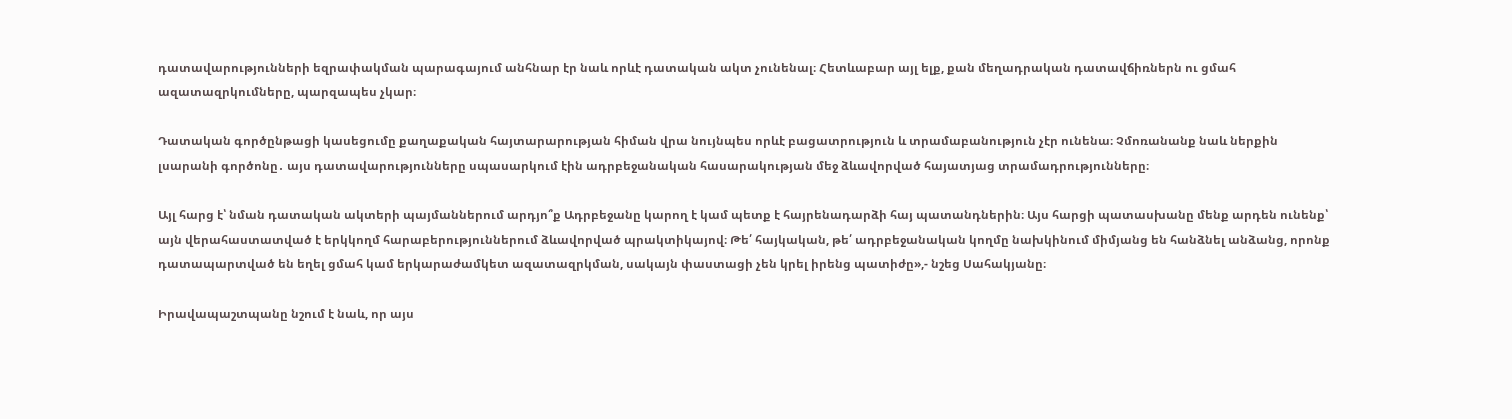դատավարությունների եզրափակման պարագայում անհնար էր նաև որևէ դատական ակտ չունենալ։ Հետևաբար այլ ելք, քան մեղադրական դատավճիռներն ու ցմահ ազատազրկումները, պարզապես չկար։

Դատական գործընթացի կասեցումը քաղաքական հայտարարության հիման վրա նույնպես որևէ բացատրություն և տրամաբանություն չէր ունենա։ Չմոռանանք նաև ներքին լսարանի գործոնը․ այս դատավարությունները սպասարկում էին ադրբեջանական հասարակության մեջ ձևավորված հայատյաց տրամադրությունները։

Այլ հարց է՝ նման դատական ակտերի պայմաններում արդյո՞ք Ադրբեջանը կարող է կամ պետք է հայրենադարձի հայ պատանդներին։ Այս հարցի պատասխանը մենք արդեն ունենք՝ այն վերահաստատված է երկկողմ հարաբերություններում ձևավորված պրակտիկայով։ Թե՛ հայկական, թե՛ ադրբեջանական կողմը նախկինում միմյանց են հանձնել անձանց, որոնք դատապարտված են եղել ցմահ կամ երկարաժամկետ ազատազրկման, սակայն փաստացի չեն կրել իրենց պատիժը»,- նշեց Սահակյանը։

Իրավապաշտպանը նշում է նաև, որ այս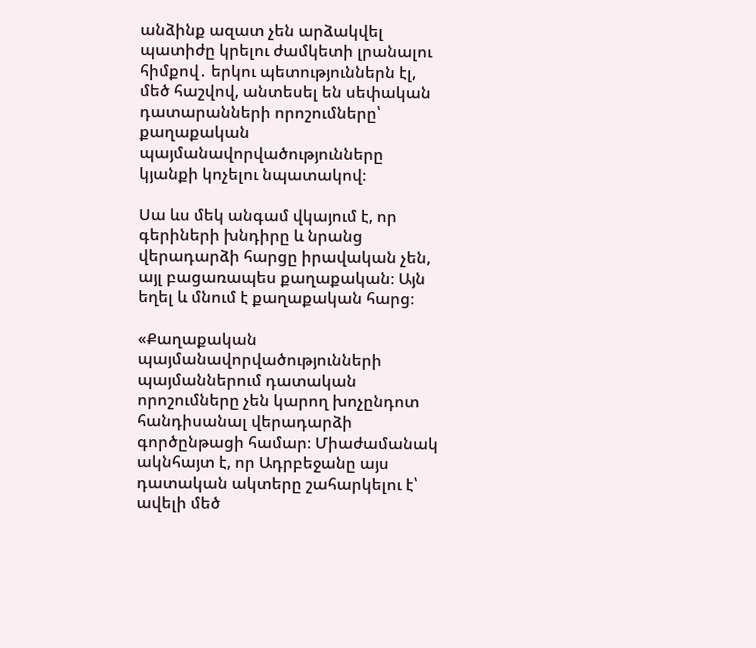անձինք ազատ չեն արձակվել պատիժը կրելու ժամկետի լրանալու հիմքով․ երկու պետություններն էլ, մեծ հաշվով, անտեսել են սեփական դատարանների որոշումները՝ քաղաքական պայմանավորվածությունները կյանքի կոչելու նպատակով։

Սա ևս մեկ անգամ վկայում է, որ գերիների խնդիրը և նրանց վերադարձի հարցը իրավական չեն, այլ բացառապես քաղաքական։ Այն եղել և մնում է քաղաքական հարց։

«Քաղաքական պայմանավորվածությունների պայմաններում դատական որոշումները չեն կարող խոչընդոտ հանդիսանալ վերադարձի գործընթացի համար։ Միաժամանակ ակնհայտ է, որ Ադրբեջանը այս դատական ակտերը շահարկելու է՝ ավելի մեծ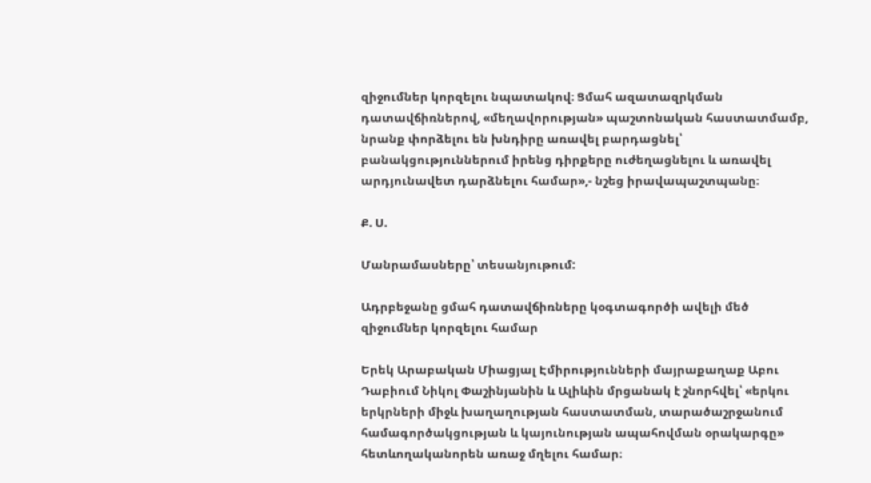զիջումներ կորզելու նպատակով։ Ցմահ ազատազրկման դատավճիռներով, «մեղավորության» պաշտոնական հաստատմամբ, նրանք փորձելու են խնդիրը առավել բարդացնել՝ բանակցություններում իրենց դիրքերը ուժեղացնելու և առավել արդյունավետ դարձնելու համար»,- նշեց իրավապաշտպանը։

Ք. Ս.

Մանրամասները՝ տեսանյութում:

Ադրբեջանը ցմահ դատավճիռները կօգտագործի ավելի մեծ զիջումներ կորզելու համար

Երեկ Արաբական Միացյալ Էմիրությունների մայրաքաղաք Աբու Դաբիում Նիկոլ Փաշինյանին և Ալիևին մրցանակ է շնորհվել՝ «երկու երկրների միջև խաղաղության հաստատման, տարածաշրջանում համագործակցության և կայունության ապահովման օրակարգը» հետևողականորեն առաջ մղելու համար։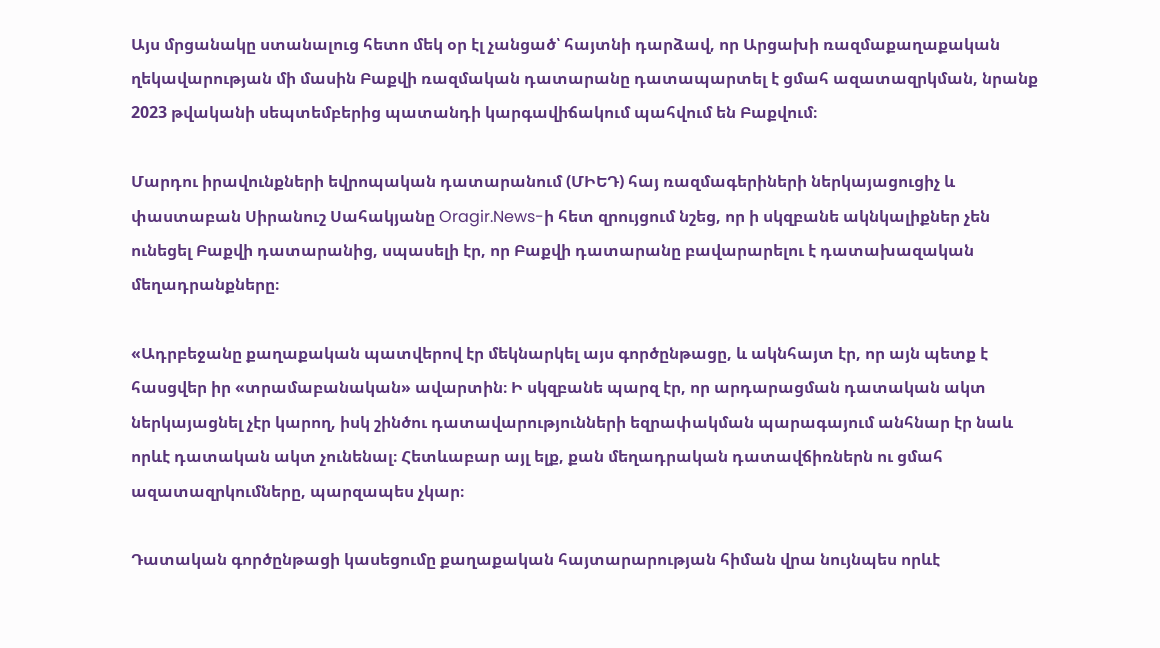Այս մրցանակը ստանալուց հետո մեկ օր էլ չանցած՝ հայտնի դարձավ, որ Արցախի ռազմաքաղաքական ղեկավարության մի մասին Բաքվի ռազմական դատարանը դատապարտել է ցմահ ազատազրկման, նրանք 2023 թվականի սեպտեմբերից պատանդի կարգավիճակում պահվում են Բաքվում։

Մարդու իրավունքների եվրոպական դատարանում (ՄԻԵԴ) հայ ռազմագերիների ներկայացուցիչ և փաստաբան Սիրանուշ Սահակյանը Oragir.News-ի հետ զրույցում նշեց, որ ի սկզբանե ակնկալիքներ չեն ունեցել Բաքվի դատարանից, սպասելի էր, որ Բաքվի դատարանը բավարարելու է դատախազական մեղադրանքները։

«Ադրբեջանը քաղաքական պատվերով էր մեկնարկել այս գործընթացը, և ակնհայտ էր, որ այն պետք է հասցվեր իր «տրամաբանական» ավարտին։ Ի սկզբանե պարզ էր, որ արդարացման դատական ակտ ներկայացնել չէր կարող, իսկ շինծու դատավարությունների եզրափակման պարագայում անհնար էր նաև որևէ դատական ակտ չունենալ։ Հետևաբար այլ ելք, քան մեղադրական դատավճիռներն ու ցմահ ազատազրկումները, պարզապես չկար։

Դատական գործընթացի կասեցումը քաղաքական հայտարարության հիման վրա նույնպես որևէ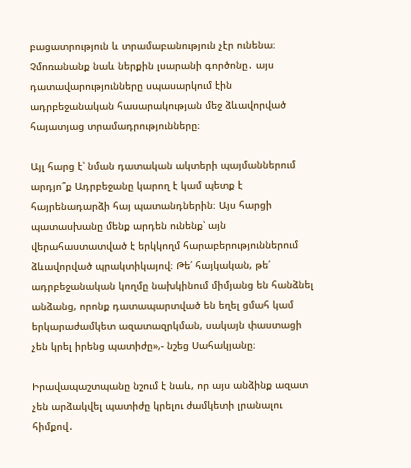բացատրություն և տրամաբանություն չէր ունենա։ Չմոռանանք նաև ներքին լսարանի գործոնը․ այս դատավարությունները սպասարկում էին ադրբեջանական հասարակության մեջ ձևավորված հայատյաց տրամադրությունները։

Այլ հարց է՝ նման դատական ակտերի պայմաններում արդյո՞ք Ադրբեջանը կարող է կամ պետք է հայրենադարձի հայ պատանդներին։ Այս հարցի պատասխանը մենք արդեն ունենք՝ այն վերահաստատված է երկկողմ հարաբերություններում ձևավորված պրակտիկայով։ Թե՛ հայկական, թե՛ ադրբեջանական կողմը նախկինում միմյանց են հանձնել անձանց, որոնք դատապարտված են եղել ցմահ կամ երկարաժամկետ ազատազրկման, սակայն փաստացի չեն կրել իրենց պատիժը»,- նշեց Սահակյանը։

Իրավապաշտպանը նշում է նաև, որ այս անձինք ազատ չեն արձակվել պատիժը կրելու ժամկետի լրանալու հիմքով․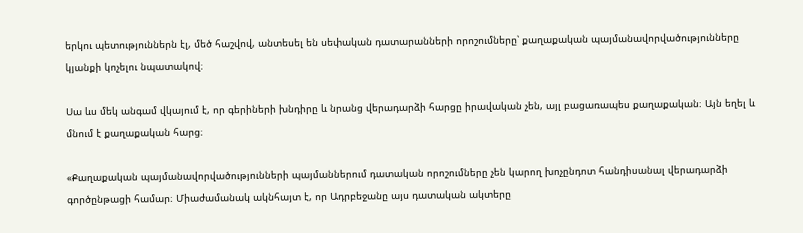երկու պետություններն էլ, մեծ հաշվով, անտեսել են սեփական դատարանների որոշումները՝ քաղաքական պայմանավորվածությունները կյանքի կոչելու նպատակով։

Սա ևս մեկ անգամ վկայում է, որ գերիների խնդիրը և նրանց վերադարձի հարցը իրավական չեն, այլ բացառապես քաղաքական։ Այն եղել և մնում է քաղաքական հարց։

«Քաղաքական պայմանավորվածությունների պայմաններում դատական որոշումները չեն կարող խոչընդոտ հանդիսանալ վերադարձի գործընթացի համար։ Միաժամանակ ակնհայտ է, որ Ադրբեջանը այս դատական ակտերը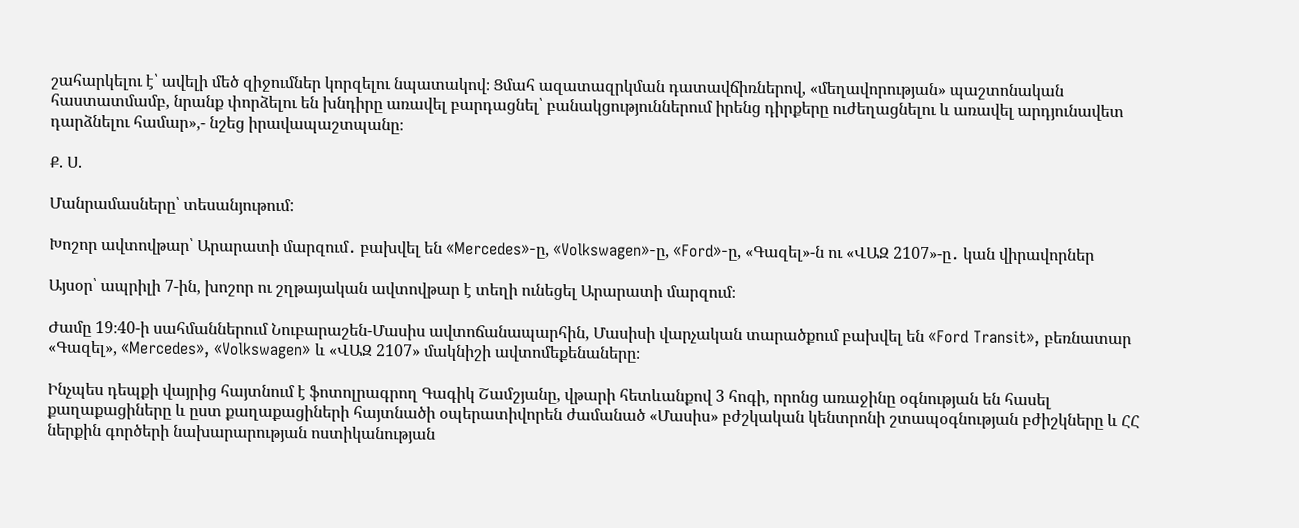շահարկելու է՝ ավելի մեծ զիջումներ կորզելու նպատակով։ Ցմահ ազատազրկման դատավճիռներով, «մեղավորության» պաշտոնական հաստատմամբ, նրանք փորձելու են խնդիրը առավել բարդացնել՝ բանակցություններում իրենց դիրքերը ուժեղացնելու և առավել արդյունավետ դարձնելու համար»,- նշեց իրավապաշտպանը։

Ք. Ս.

Մանրամասները՝ տեսանյութում:

Խոշոր ավտովթար՝ Արարատի մարզում․ բախվել են «Mercedes»-ը, «Volkswagen»-ը, «Ford»-ը, «Գազել»-ն ու «ՎԱԶ 2107»-ը․ կան վիրավորներ

Այսօր՝ ապրիլի 7-ին, խոշոր ու շղթայական ավտովթար է տեղի ունեցել Արարատի մարզում։

Ժամը 19։40-ի սահմաններում Նուբարաշեն-Մասիս ավտոճանապարհին, Մասիսի վարչական տարածքում բախվել են «Ford Transit», բեռնատար «Գազել», «Mercedes», «Volkswagen» և «ՎԱԶ 2107» մակնիշի ավտոմեքենաները։

Ինչպես դեպքի վայրից հայտնում է ֆոտոլրագրող Գագիկ Շամշյանը, վթարի հետևանքով 3 հոգի, որոնց առաջինը օգնության են հասել քաղաքացիները և ըստ քաղաքացիների հայտնածի օպերատիվորեն ժամանած «Մասիս» բժշկական կենտրոնի շտապօգնության բժիշկները և ՀՀ ներքին գործերի նախարարության ոստիկանության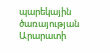պարեկային ծառայության Արարատի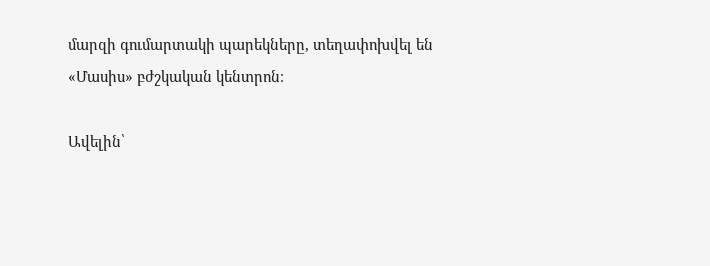մարզի գումարտակի պարեկները, տեղափոխվել են «Մասիս» բժշկական կենտրոն։

Ավելին՝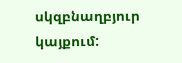սկզբնաղբյուր կայքում: